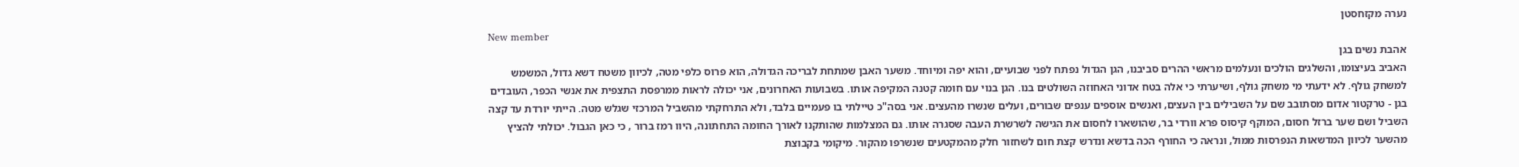נערה מקזחסטן
New member
אהבת נשים בגן
האביב בעיצומו, והשלגים הולכים ונעלמים מראשי ההרים סביבנו, הגן הגדול נפתח לפני שבועיים, והוא יפה ומיוחד. משער האבן שמתחת לבריכה הגדולה, הוא פרוס כלפי מטה, לכיוון משטח דשא גדול, המשמש למשחק גולף. לא ידעתי מי משחק גולף, ושיערתי כי אלה בטח אדוני האחוזה השולטים בנו. הגן בנוי עם חומה קטנה המקיפה אותו. בשבועות האחרונים, אני יכולה לראות ממרפסת התצפית את אנשי הכפר, העובדים בגן - טרקטור אדום מסתובב שם על השבילים בין העצים, ואנשים אוספים ענפים שבורים, ועלים שנשרו מהעצים. אני בסה"כ טיילתי בו פעמיים בלבד, ולא התרחקתי מהשביל המרכזי שגלש מטה. הייתי יורדת עד קצה השביל ושם שער ברזל חסום, המוקף קיסוס פרא וורדי בר, שהושארו לחסום את הגישה לשרשרת העבה שסגרה אותו. גם המצלמות שהותקנו לאורך החומה התחתונה, היוו רמז ברור , כי כאן הגבול. יכולתי להציץ מהשער לכיוון המדשאות הנפרסות ממול, ונראה כי החורף הכה בדשא ונדרש קצת חום לשחזור חלק מהמקטעים שנשרפו מהקור. מיקומי בקבוצת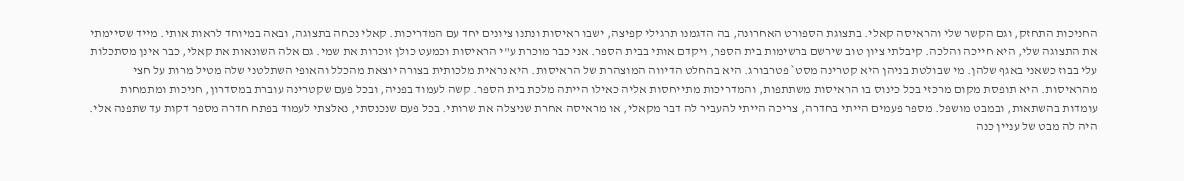החניכות התחזק, וגם הקשר שלי והראיסה קאלי. בתצוגת הספורט האחרונה, בה הדגמנו תרגילי קפיצה, ישבו ראיסות ונתנו ציונים יחד עם המדריכות. קאלי נכחה בתצוגה, ובאה במיוחד לראות אותי. מייד שסיימתי את התצוגה שלי, היא חייכה והלכה. קיבלתי ציון טוב שירשם ברשימות בית הספר, ויקדם אותי בבית הספר. אני כבר מוכרת ע"י הראיסות וכמעט כולן זוכרות את שמי. גם אלה השונאות את קאלי, כבר אינן מסתכלות עלי בבוז כשאני באגף שלהן. מי שבולטת בניהן היא קטרינה מסט` פטרבורג. היא בהחלט הדיווה המוצהרת של הראיסות. היא נראית מלכותית בצורה יוצאת מהכלל והאופי השתלטני שלה מטיל מרות על חצי מהראיסות. היא תופסת מקום מרכזי בכל כינוס בו הראיסות משתתפות, והמדריכות מתייחסות אליה כאילו הייתה מלכת בית הספר. קשה לעמוד בפניה, ובכל פעם שקטרינה עוברת במסדרון, חניכות ומתמחות עומדות בהשתאות, ובמבט מושפל. מספר פעמים הייתי בחדרה, צריכה הייתי להעביר לה דבר מקאלי, או מראיסה אחרת שניצלה את שרותי. בכל פעם שנכנסתי, נאלצתי לעמוד בפתח חדרה מספר דקות עד שתפנה אלי. היה לה מבט של עניין כנה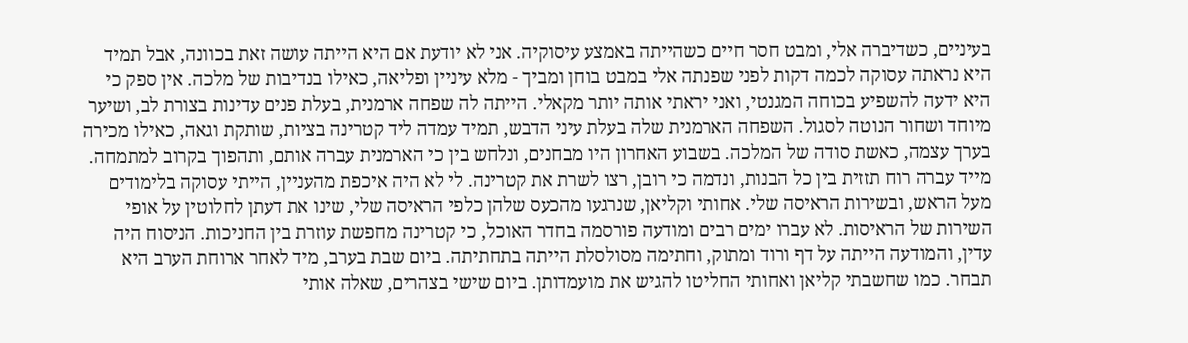בעיניים, כשדיברה אלי, ומבט חסר חיים כשהייתה באמצע עיסוקיה. אני לא יודעת אם היא הייתה עושה זאת בכוונה, אבל תמיד היא נראתה עסוקה לכמה דקות לפני שפנתה אלי במבט בוחן ומביך - מלא עיניין ופליאה, כאילו בנדיבות של מלכה. אין ספק כי היא ידעה להשפיע בכוחה המגנטי, ואני יראתי אותה יותר מקאלי. הייתה לה שפחה ארמנית, בעלת פנים עדינות בצורת לב, ושיער מיוחד ושחור הנוטה לסגול. השפחה הארמנית שלה בעלת עיני הדבש, תמיד עמדה ליד קטרינה בציות, שותקת וגאה, כאילו מכירה בערך עצמה, כאשת סודה של המלכה. בשבוע האחרון היו מבחנים, ונלחש בין כי הארמנית עברה אותם, ותהפוך בקרוב למתמחה. מייד עברה רוח תזזית בין כל הבנות, ונדמה כי רובן, רצו לשרת את קטרינה. לי לא היה איכפת מהעניין, הייתי עסוקה בלימודים מעל הראש, ובשירות הראיסה שלי. אחותי וקליאן, שנרגעו מהכעס שלהן כלפי הראיסה שלי, שינו את דעתן לחלוטין על אופי השירות של הראיסות. לא עברו ימים רבים ומודעה פורסמה בחדר האוכל, כי קטרינה מחפשת עוזרת בין החניכות. הניסוח היה עדין, והמודעה הייתה על דף ורוד ומתוק, וחתימה מסולסלת הייתה בתחתיתה. ביום שבת בערב, מיד לאחר ארוחת הערב היא תבחר. כמו שחשבתי קליאן ואחותי החליטו להגיש את מועמדותן. ביום שישי בצהרים, שאלה אותי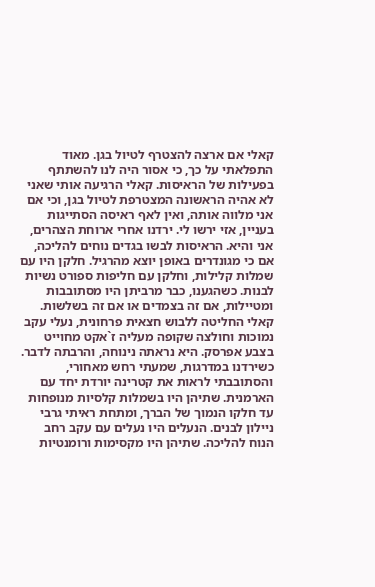קאלי אם ארצה להצטרף לטיול בגן. מאוד התפלאתי על כך, כי אסור היה לנו להשתתף בפעילות של הראיסות. קאלי הרגיעה אותי שאני לא אהיה הראשונה המצטרפת לטיול בגן, וכי אם אני מלווה אותה, ואין לאף ראיסה הסתייגות בעניין, אזי ירשו לי. ירדנו אחרי ארוחת הצהרים, אני והיא. הראיסות לבשו בגדים נוחים להליכה, אם כי מגונדרים באופן יוצא מהרגיל. חלקן היו עם שמלות קלילות, וחלקן עם חליפות ספורט נשיות לבנות. כשהגענו, כבר מרביתן היו מסתובבות ומטיילות, אם זה בצמדים או אם זה בשלשות. קאלי החליטה ללבוש חצאית פרחונית, נעלי עקב נמוכות וחולצה שקופה מעליה ז`אקט מחוייט בצבע אפרסק. היא נראתה נינוחה, והרבתה לדבר. כשירדנו במדרגות, שמעתי רחש מאחורי, והסתובבתי לראות את קטרינה יורדת יחד עם הארמנית. שתיהן היו בשמלות קלסיות מנופחות עד חלקו הנמוך של הברך, ומתחת ראיתי גרבי ניילון לבנים. הנעלים היו נעלים עם עקב רחב הנוח להליכה. שתיהן היו מקסימות ורומנטיות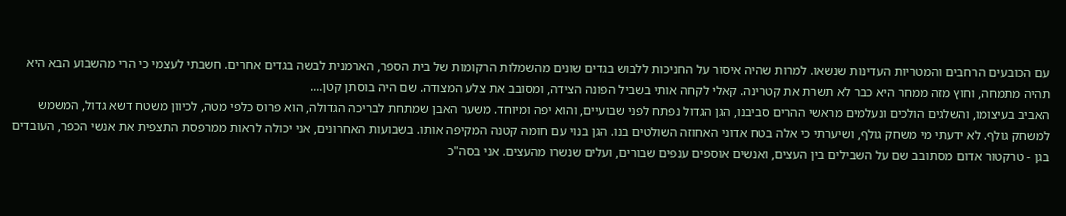עם הכובעים הרחבים והמטריות העדינות שנשאו. למרות שהיה איסור על החניכות ללבוש בגדים שונים מהשמלות הרקומות של בית הספר, הארמנית לבשה בגדים אחרים. חשבתי לעצמי כי הרי מהשבוע הבא היא תהיה מתמחה, וחוץ מזה ממחר היא כבר לא תשרת את קטרינה. קאלי לקחה אותי בשביל הפונה הצידה, ומסובב את צלע המצודה. שם היה בוסתן קטן....
האביב בעיצומו, והשלגים הולכים ונעלמים מראשי ההרים סביבנו, הגן הגדול נפתח לפני שבועיים, והוא יפה ומיוחד. משער האבן שמתחת לבריכה הגדולה, הוא פרוס כלפי מטה, לכיוון משטח דשא גדול, המשמש למשחק גולף. לא ידעתי מי משחק גולף, ושיערתי כי אלה בטח אדוני האחוזה השולטים בנו. הגן בנוי עם חומה קטנה המקיפה אותו. בשבועות האחרונים, אני יכולה לראות ממרפסת התצפית את אנשי הכפר, העובדים בגן - טרקטור אדום מסתובב שם על השבילים בין העצים, ואנשים אוספים ענפים שבורים, ועלים שנשרו מהעצים. אני בסה"כ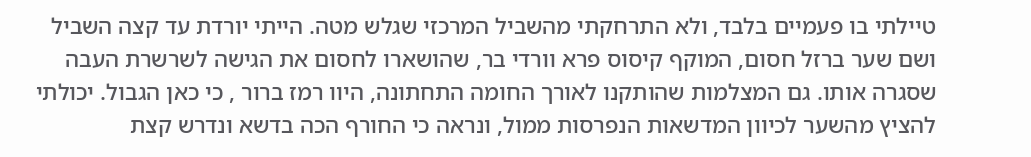טיילתי בו פעמיים בלבד, ולא התרחקתי מהשביל המרכזי שגלש מטה. הייתי יורדת עד קצה השביל ושם שער ברזל חסום, המוקף קיסוס פרא וורדי בר, שהושארו לחסום את הגישה לשרשרת העבה שסגרה אותו. גם המצלמות שהותקנו לאורך החומה התחתונה, היוו רמז ברור , כי כאן הגבול. יכולתי להציץ מהשער לכיוון המדשאות הנפרסות ממול, ונראה כי החורף הכה בדשא ונדרש קצת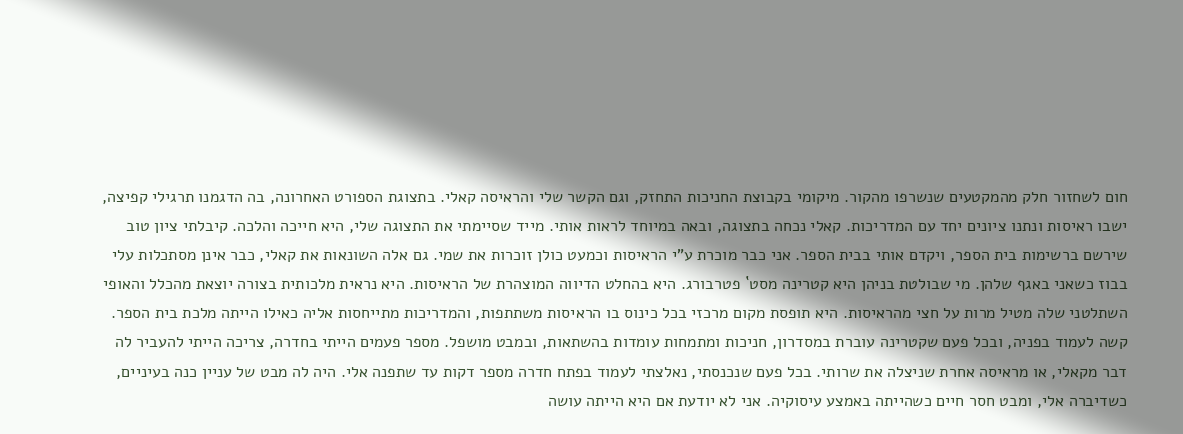חום לשחזור חלק מהמקטעים שנשרפו מהקור. מיקומי בקבוצת החניכות התחזק, וגם הקשר שלי והראיסה קאלי. בתצוגת הספורט האחרונה, בה הדגמנו תרגילי קפיצה, ישבו ראיסות ונתנו ציונים יחד עם המדריכות. קאלי נכחה בתצוגה, ובאה במיוחד לראות אותי. מייד שסיימתי את התצוגה שלי, היא חייכה והלכה. קיבלתי ציון טוב שירשם ברשימות בית הספר, ויקדם אותי בבית הספר. אני כבר מוכרת ע"י הראיסות וכמעט כולן זוכרות את שמי. גם אלה השונאות את קאלי, כבר אינן מסתכלות עלי בבוז כשאני באגף שלהן. מי שבולטת בניהן היא קטרינה מסט` פטרבורג. היא בהחלט הדיווה המוצהרת של הראיסות. היא נראית מלכותית בצורה יוצאת מהכלל והאופי השתלטני שלה מטיל מרות על חצי מהראיסות. היא תופסת מקום מרכזי בכל כינוס בו הראיסות משתתפות, והמדריכות מתייחסות אליה כאילו הייתה מלכת בית הספר. קשה לעמוד בפניה, ובכל פעם שקטרינה עוברת במסדרון, חניכות ומתמחות עומדות בהשתאות, ובמבט מושפל. מספר פעמים הייתי בחדרה, צריכה הייתי להעביר לה דבר מקאלי, או מראיסה אחרת שניצלה את שרותי. בכל פעם שנכנסתי, נאלצתי לעמוד בפתח חדרה מספר דקות עד שתפנה אלי. היה לה מבט של עניין כנה בעיניים, כשדיברה אלי, ומבט חסר חיים כשהייתה באמצע עיסוקיה. אני לא יודעת אם היא הייתה עושה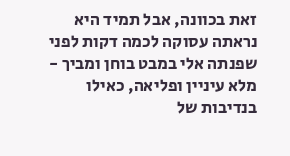זאת בכוונה, אבל תמיד היא נראתה עסוקה לכמה דקות לפני שפנתה אלי במבט בוחן ומביך - מלא עיניין ופליאה, כאילו בנדיבות של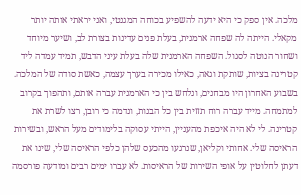מלכה. אין ספק כי היא ידעה להשפיע בכוחה המגנטי, ואני יראתי אותה יותר מקאלי. הייתה לה שפחה ארמנית, בעלת פנים עדינות בצורת לב, ושיער מיוחד ושחור הנוטה לסגול. השפחה הארמנית שלה בעלת עיני הדבש, תמיד עמדה ליד קטרינה בציות, שותקת וגאה, כאילו מכירה בערך עצמה, כאשת סודה של המלכה. בשבוע האחרון היו מבחנים, ונלחש בין כי הארמנית עברה אותם, ותהפוך בקרוב למתמחה. מייד עברה רוח תזזית בין כל הבנות, ונדמה כי רובן, רצו לשרת את קטרינה. לי לא היה איכפת מהעניין, הייתי עסוקה בלימודים מעל הראש, ובשירות הראיסה שלי. אחותי וקליאן, שנרגעו מהכעס שלהן כלפי הראיסה שלי, שינו את דעתן לחלוטין על אופי השירות של הראיסות. לא עברו ימים רבים ומודעה פורסמה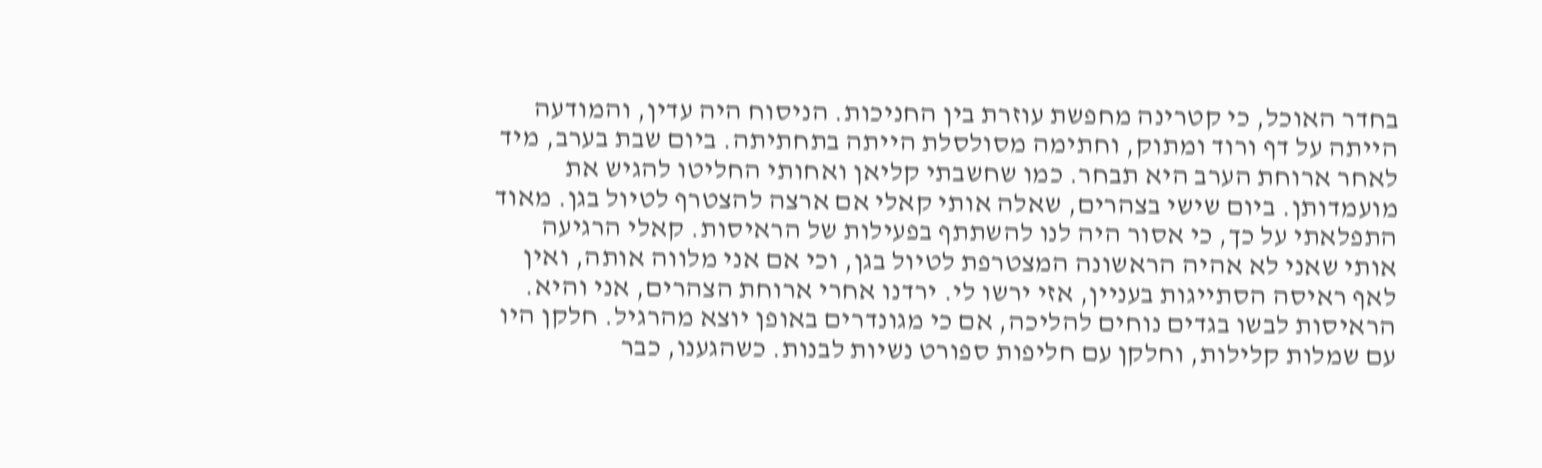בחדר האוכל, כי קטרינה מחפשת עוזרת בין החניכות. הניסוח היה עדין, והמודעה הייתה על דף ורוד ומתוק, וחתימה מסולסלת הייתה בתחתיתה. ביום שבת בערב, מיד לאחר ארוחת הערב היא תבחר. כמו שחשבתי קליאן ואחותי החליטו להגיש את מועמדותן. ביום שישי בצהרים, שאלה אותי קאלי אם ארצה להצטרף לטיול בגן. מאוד התפלאתי על כך, כי אסור היה לנו להשתתף בפעילות של הראיסות. קאלי הרגיעה אותי שאני לא אהיה הראשונה המצטרפת לטיול בגן, וכי אם אני מלווה אותה, ואין לאף ראיסה הסתייגות בעניין, אזי ירשו לי. ירדנו אחרי ארוחת הצהרים, אני והיא. הראיסות לבשו בגדים נוחים להליכה, אם כי מגונדרים באופן יוצא מהרגיל. חלקן היו עם שמלות קלילות, וחלקן עם חליפות ספורט נשיות לבנות. כשהגענו, כבר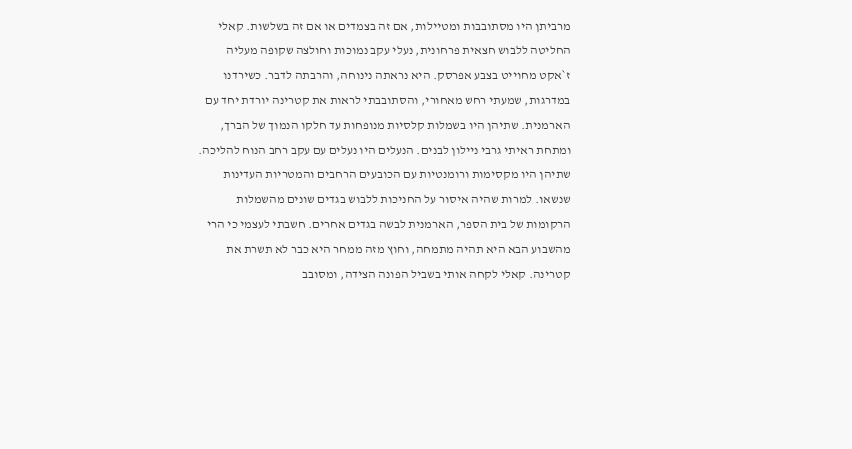מרביתן היו מסתובבות ומטיילות, אם זה בצמדים או אם זה בשלשות. קאלי החליטה ללבוש חצאית פרחונית, נעלי עקב נמוכות וחולצה שקופה מעליה ז`אקט מחוייט בצבע אפרסק. היא נראתה נינוחה, והרבתה לדבר. כשירדנו במדרגות, שמעתי רחש מאחורי, והסתובבתי לראות את קטרינה יורדת יחד עם הארמנית. שתיהן היו בשמלות קלסיות מנופחות עד חלקו הנמוך של הברך, ומתחת ראיתי גרבי ניילון לבנים. הנעלים היו נעלים עם עקב רחב הנוח להליכה. שתיהן היו מקסימות ורומנטיות עם הכובעים הרחבים והמטריות העדינות שנשאו. למרות שהיה איסור על החניכות ללבוש בגדים שונים מהשמלות הרקומות של בית הספר, הארמנית לבשה בגדים אחרים. חשבתי לעצמי כי הרי מהשבוע הבא היא תהיה מתמחה, וחוץ מזה ממחר היא כבר לא תשרת את קטרינה. קאלי לקחה אותי בשביל הפונה הצידה, ומסובב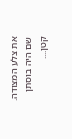את צלע המצודה. שם היה בוסתן קטן....